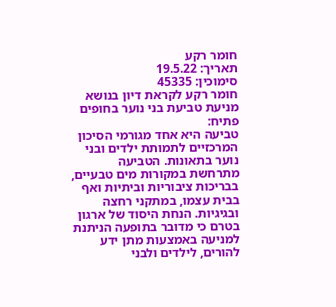חומר רקע
תאריך: 19.5.22
סימוכין: 45335
חומר רקע לקראת דיון בנושא מניעת טביעת בני נוער בחופים
פתיח:
טביעה היא אחד מגורמי הסיכון המרכזיים לתמותת ילדים ובני נוער בתאונות. הטביעה מתרחשת במקורות מים טבעיים, בבריכות ציבוריות וביתיות ואף בבית עצמו, במתקני רחצה ובגיגיות. הנחת היסוד של ארגון בטרם כי מדובר בתופעה הניתנת למניעה באמצעות מתן ידע להורים, לילדים ולבני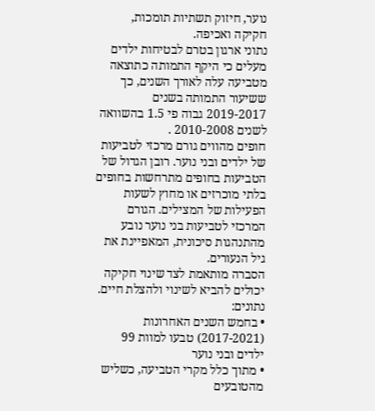נוער, חיזוק תשתיות תומכות, חקיקה ואכיפה.
נתוני ארגון בטרם לבטיחות ילדים מעלים כי היקף התמותה כתוצאה מטביעה עלה לאורך השנים, כך ששיעור התמותה בשנים 2019-2017 גבוה פי 1.5 בהשוואה לשנים 2010-2008 .
חופים מהווים גורם מרכזי לטביעות של ילדים ובני נוער. רובן הגדול של הטביעות בחופים מתרחשות בחופים בלתי מוכרזים או מחוץ לשעות הפעילות של המצילים. הגורם המרכזי לטביעות בני נוער נובע מהתנהגות סיכונית, המאפיינת את גיל הנעורים.
הסברה מותאמת לצד שינוי חקיקה יכולים להביא לשינוי ולהצלת חיים.
נתונים:
• בחמש השנים האחרונות (2017-2021) טבעו למוות 99 ילדים ובני נוער
• מתוך כלל מקרי הטביעה, כשליש מהטובעים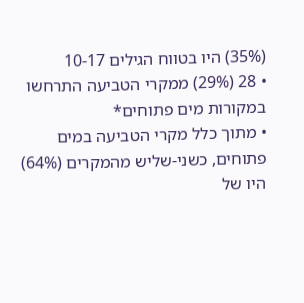(35%) היו בטווח הגילים 10-17
• 28 (29%) ממקרי הטביעה התרחשו במקורות מים פתוחים*
• מתוך כלל מקרי הטביעה במים פתוחים, כשני-שליש מהמקרים (64%) היו של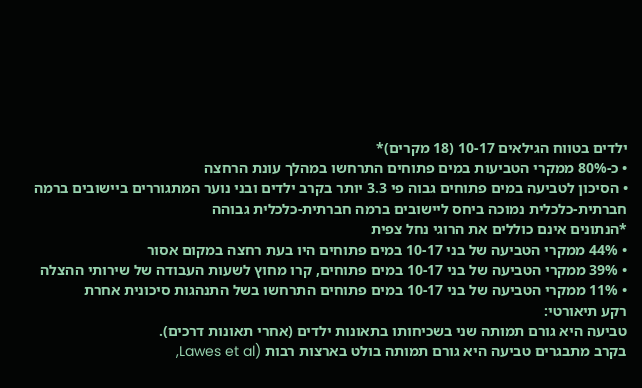ילדים בטווח הגילאים 10-17 (18 מקרים)*
• כ-80% ממקרי הטביעות במים פתוחים התרחשו במהלך עונת הרחצה
• הסיכון לטביעה במים פתוחים גבוה פי 3.3 יותר בקרב ילדים ובני נוער המתגוררים ביישובים ברמה חברתית-כלכלית נמוכה ביחס ליישובים ברמה חברתית-כלכלית גבוהה
*הנתונים אינם כוללים את הרוגי נחל צפית
• 44% ממקרי הטביעה של בני 10-17 במים פתוחים היו בעת רחצה במקום אסור
• 39% ממקרי הטביעה של בני 10-17 במים פתוחים, קרו מחוץ לשעות העבודה של שירותי ההצלה
• 11% ממקרי הטביעה של בני 10-17 במים פתוחים התרחשו בשל התנהגות סיכונית אחרת
רקע תיאורטי:
טביעה היא גורם תמותה שני בשכיחותו בתאונות ילדים (אחרי תאונות דרכים).
בקרב מתבגרים טביעה היא גורם תמותה בולט בארצות רבות (Lawes et al,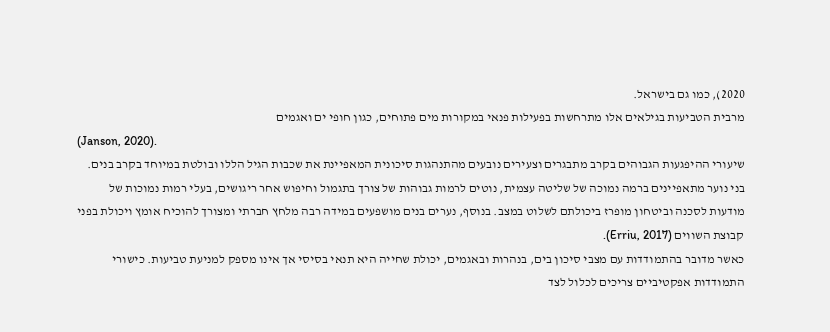2020), כמו גם בישראל.
מרבית הטביעות בגילאים אלו מתרחשות בפעילות פנאי במקורות מים פתוחים, כגון חופי ים ואגמים
(Janson, 2020).
שיעורי ההיפגעות הגבוהים בקרב מתבגרים וצעירים נובעים מהתנהגות סיכונית המאפיינת את שכבות הגיל הללו ובולטת במיוחד בקרב בנים. בני נוער מתאפיינים ברמה נמוכה של שליטה עצמית, נוטים לרמות גבוהות של צורך בתגמול וחיפוש אחר ריגושים, בעלי רמות נמוכות של מודעות לסכנה וביטחון מופרז ביכולתם לשלוט במצב. בנוסף, נערים בנים מושפעים במידה רבה מלחץ חברתי ומצורך להוכיח אומץ ויכולת בפני קבוצת השווים (Erriu, 2017).
כאשר מדובר בהתמודדות עם מצבי סיכון בים, בנהרות ובאגמים, יכולת שחייה היא תנאי בסיסי אך אינו מספק למניעת טביעות. כישורי התמודדות אפקטיביים צריכים לכלול לצד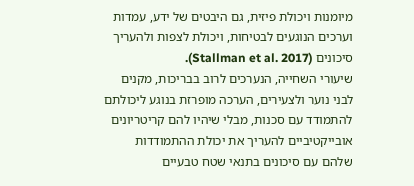מיומנות ויכולת פיזית, גם היבטים של ידע, עמדות וערכים הנוגעים לבטיחות, ויכולת לצפות ולהעריך סיכונים (Stallman et al. 2017).
שיעורי השחייה, הנערכים לרוב בבריכות, מקנים לבני נוער ולצעירים, הערכה מופרזת בנוגע ליכולתם להתמודד עם סכנות, מבלי שיהיו להם קריטריונים אובייקטיביים להעריך את יכולת ההתמודדות שלהם עם סיכונים בתנאי שטח טבעיים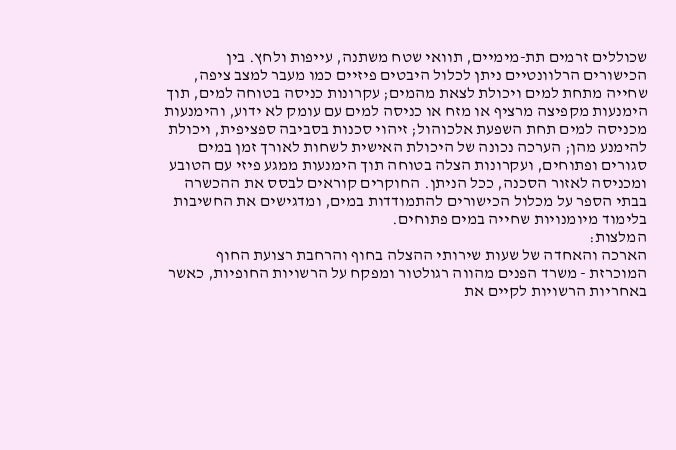שכוללים זרמים תת-מימיים, תוואי שטח משתנה, עייפות ולחץ. בין הכישורים הרלוונטיים ניתן לכלול היבטים פיזיים כמו מעבר למצב ציפה, שחייה מתחת למים ויכולת לצאת מהמים; עקרונות כניסה בטוחה למים, תוך הימנעות מקפיצה מרציף או מזח או כניסה למים עם עומק לא ידוע, והימנעות מכניסה למים תחת השפעת אלכוהול; זיהוי סכנות בסביבה ספציפית, ויכולת להימנע מהן; הערכה נכונה של היכולת האישית לשחות לאורך זמן במים סגורים ופתוחים, ועקרונות הצלה בטוחה תוך הימנעות ממגע פיזי עם הטובע ומכניסה לאזור הסכנה, ככל הניתן. החוקרים קוראים לבסס את ההכשרה בבתי הספר על מכלול הכישורים להתמודדות במים, ומדגישים את החשיבות בלימוד מיומנויות שחייה במים פתוחים.
המלצות:
הארכה והאחדה של שעות שירותי ההצלה בחוף והרחבת רצועת החוף המוכרזת - משרד הפנים מהווה רגולטור ומפקח על הרשויות החופיות, כאשר באחריות הרשויות לקיים את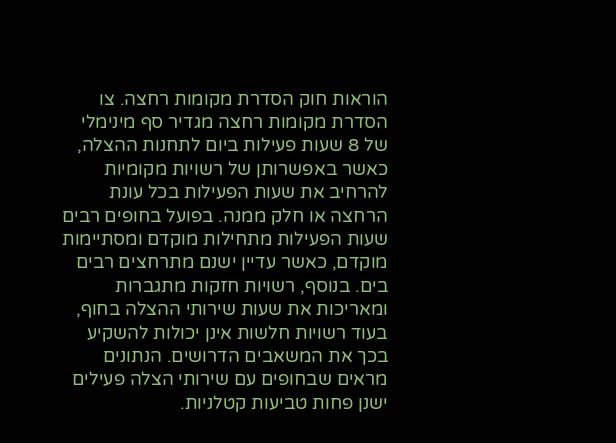הוראות חוק הסדרת מקומות רחצה. צו הסדרת מקומות רחצה מגדיר סף מינימלי של 8 שעות פעילות ביום לתחנות ההצלה, כאשר באפשרותן של רשויות מקומיות להרחיב את שעות הפעילות בכל עונת הרחצה או חלק ממנה. בפועל בחופים רבים שעות הפעילות מתחילות מוקדם ומסתיימות מוקדם, כאשר עדיין ישנם מתרחצים רבים בים. בנוסף, רשויות חזקות מתגברות ומאריכות את שעות שירותי ההצלה בחוף, בעוד רשויות חלשות אינן יכולות להשקיע בכך את המשאבים הדרושים. הנתונים מראים שבחופים עם שירותי הצלה פעילים ישנן פחות טביעות קטלניות.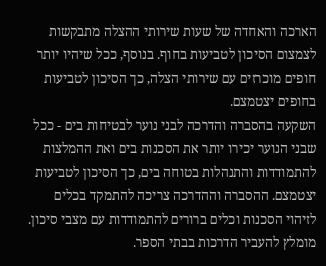הארכה והאחדה של שעות שירותי ההצלה מתבקשות לצמצום הסיכון לטביעות בחוף. בנוסף, ככל שיהיו יותר חופים מוכרזים עם שירותי הצלה, כך הסיכון לטביעות בחופים יצטמצם.
השקעה בהסברה והדרכה לבני נוער לבטיחות בים - ככל שבני הנוער יכירו יותר את הסכנות בים ואת ההמלצות להתמודדות והתנהלות בטוחה בים, כך הסיכון לטביעות יצטמצם. ההסברה וההדרכה צריכה להתמקד בכלים לזיהוי הסכנות וכלים ברורים להתמודדות עם מצבי סיכון. מומלץ להעביר הדרכות בבתי הספר.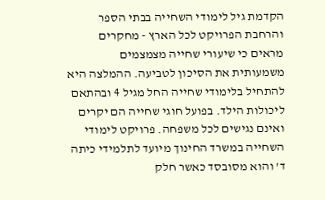הקדמת גיל לימודי השחייה בבתי הספר והרחבת הפרויקט לכל הארץ - מחקרים מראים כי שיעורי שחייה מצמצמים משמעותית את הסיכון לטביעה. ההמלצה היא להתחיל בלימודי שחייה החל מגיל 4 ובהתאם ליכולות הילד. בפועל חוגי שחייה הם יקרים ואינם נגישים לכל משפחה. פרויקט לימודי השחייה במשרד החינוך מיועד לתלמידי כיתה ד' והוא מסובסד כאשר חלק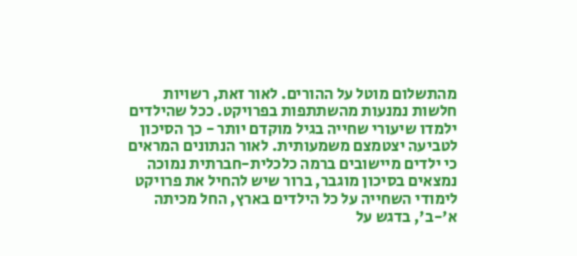מהתשלום מוטל על ההורים. לאור זאת, רשויות חלשות נמנעות מהשתתפות בפרויקט. ככל שהילדים ילמדו שיעורי שחייה בגיל מוקדם יותר - כך הסיכון לטביעה יצטמצם משמעותית. לאור הנתונים המראים כי ילדים מיישובים ברמה כלכלית-חברתית נמוכה נמצאים בסיכון מוגבר, ברור שיש להחיל את פרויקט לימודי השחייה על כל הילדים בארץ, החל מכיתה א'-ב', בדגש על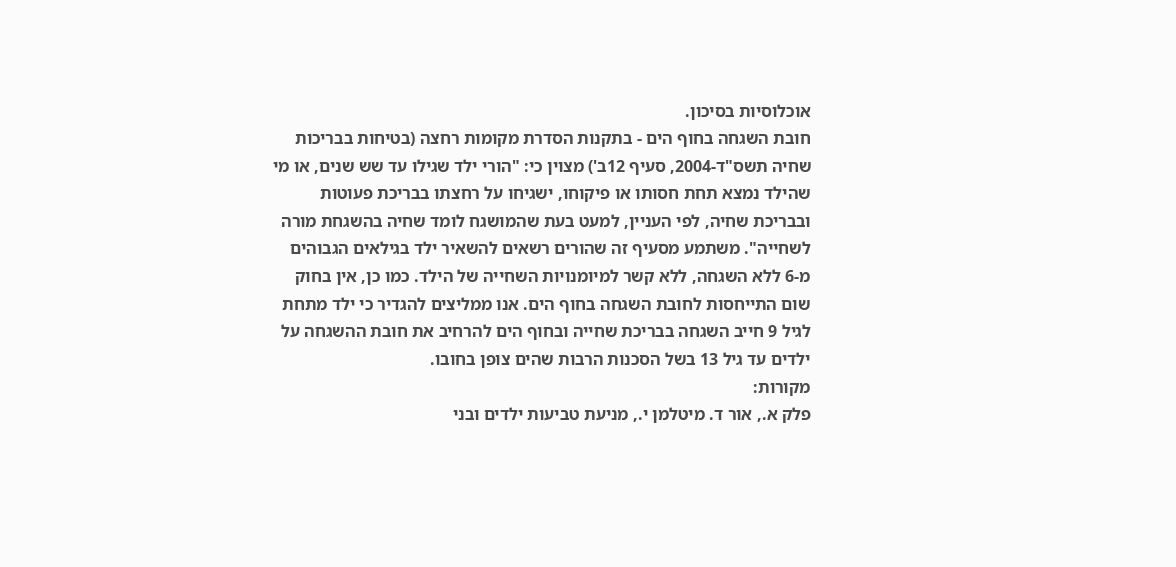אוכלוסיות בסיכון.
חובת השגחה בחוף הים - בתקנות הסדרת מקומות רחצה (בטיחות בבריכות שחיה תשס"ד-2004, סעיף 12ב') מצוין כי: "הורי ילד שגילו עד שש שנים, או מי שהילד נמצא תחת חסותו או פיקוחו, ישגיחו על רחצתו בבריכת פעוטות ובבריכת שחיה, לפי העניין, למעט בעת שהמושגח לומד שחיה בהשגחת מורה לשחייה". משתמע מסעיף זה שהורים רשאים להשאיר ילד בגילאים הגבוהים מ-6 ללא השגחה, ללא קשר למיומנויות השחייה של הילד. כמו כן, אין בחוק שום התייחסות לחובת השגחה בחוף הים. אנו ממליצים להגדיר כי ילד מתחת לגיל 9 חייב השגחה בבריכת שחייה ובחוף הים להרחיב את חובת ההשגחה על ילדים עד גיל 13 בשל הסכנות הרבות שהים צופן בחובו.
מקורות:
פלק א., אור ד. מיטלמן י., מניעת טביעות ילדים ובני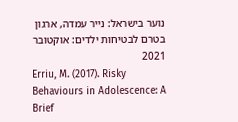נוער בישראל: נייר עמדה, ארגון בטרם לבטיחות ילדים: אוקטובר 2021
Erriu, M. (2017). Risky Behaviours in Adolescence: A Brief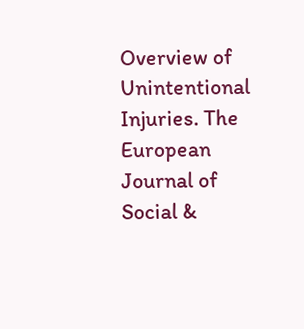Overview of Unintentional Injuries. The European Journal of Social &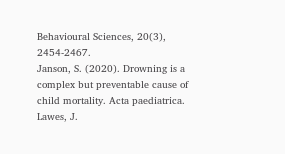Behavioural Sciences, 20(3), 2454-2467.
Janson, S. (2020). Drowning is a complex but preventable cause of child mortality. Acta paediatrica.
Lawes, J.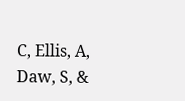C, Ellis, A, Daw, S, &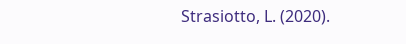Strasiotto, L. (2020).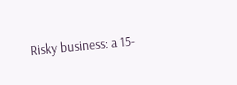Risky business: a 15-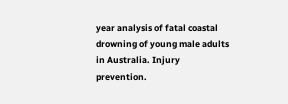year analysis of fatal coastal drowning of young male adults in Australia. Injury prevention.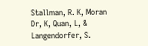Stallman, R. K, Moran Dr, K, Quan, L, & Langendorfer, S.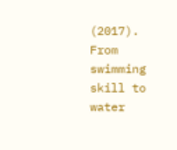(2017). From swimming skill to water